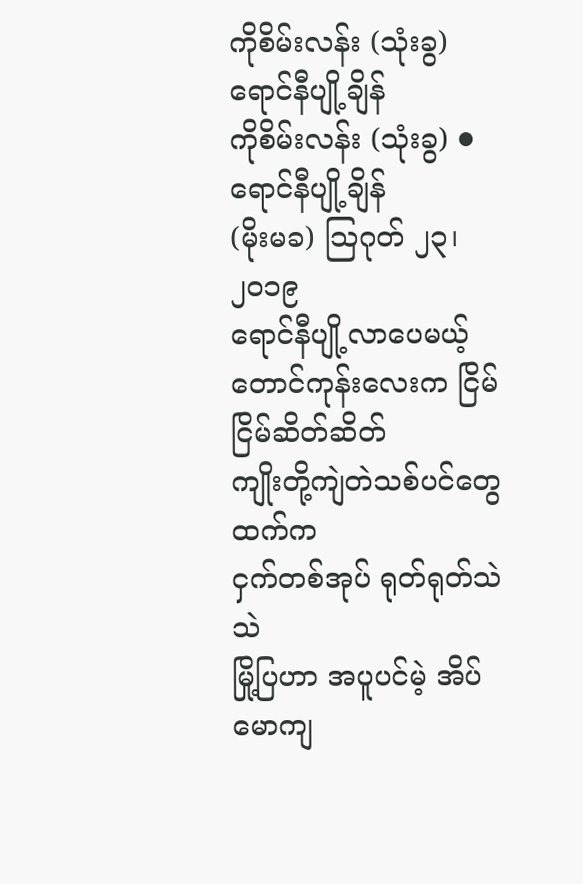ကိုစိမ်းလန်း (သုံးခွ) ရောင်နီပျို့ချိန်
ကိုစိမ်းလန်း (သုံးခွ) ● ရောင်နီပျို့ချိန်
(မိုးမခ) သြဂုတ် ၂၃၊ ၂၀၁၉
ရောင်နီပျို့လာပေမယ့်
တောင်ကုန်းလေးက ငြိမ်ငြိမ်ဆိတ်ဆိတ်
ကျိုးတို့ကျဲတဲသစ်ပင်တွေထက်က
ငှက်တစ်အုပ် ရုတ်ရုတ်သဲသဲ
မြို့ပြဟာ အပူပင်မဲ့ အိပ်မောကျ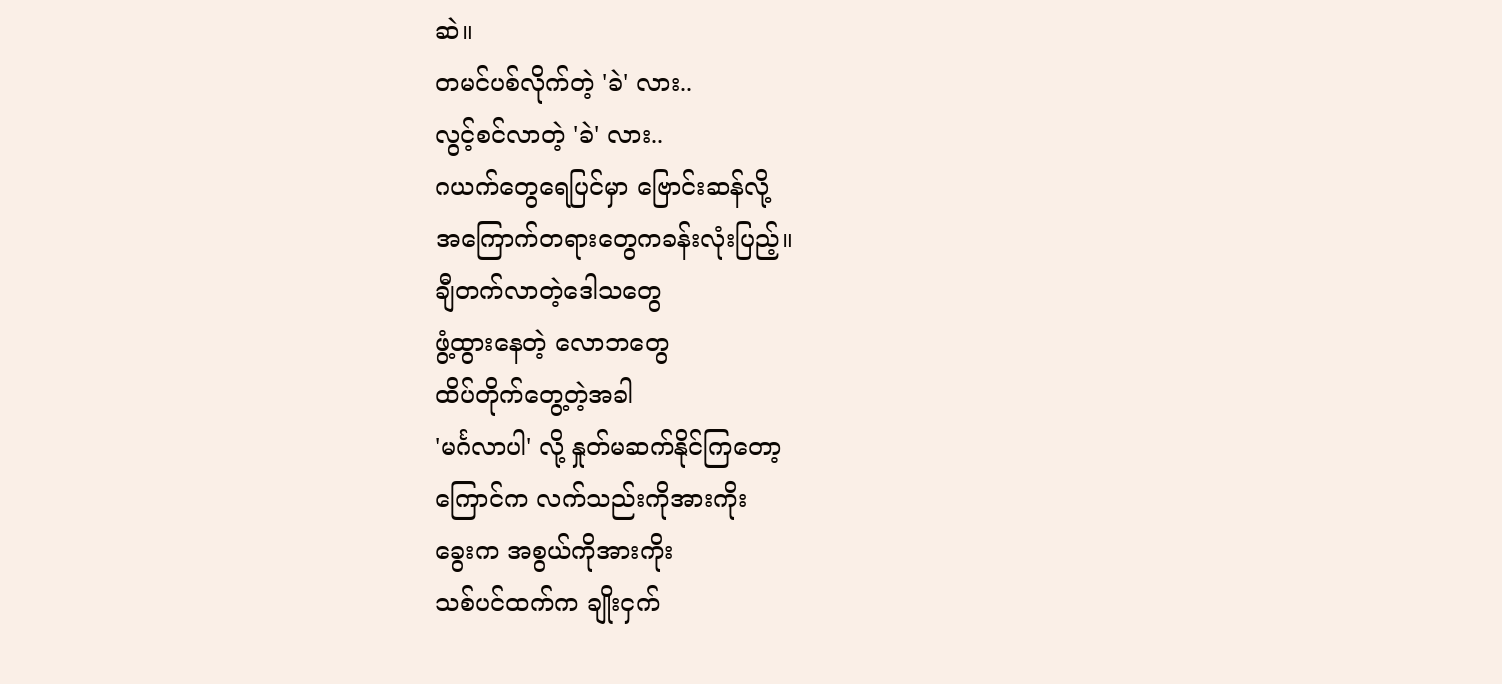ဆဲ။
တမင်ပစ်လိုက်တဲ့ 'ခဲ' လား..
လွင့်စင်လာတဲ့ 'ခဲ' လား..
ဂယက်တွေရေပြင်မှာ ဗြောင်းဆန်လို့
အကြောက်တရားတွေကခန်းလုံးပြည့်။
ချီတက်လာတဲ့ဒေါသတွေ
ဖွံ့ထွားနေတဲ့ လောဘတွေ
ထိပ်တိုက်တွေ့တဲ့အခါ
'မင်္ဂလာပါ' လို့ နှုတ်မဆက်နိုင်ကြတော့
ကြောင်က လက်သည်းကိုအားကိုး
ခွေးက အစွယ်ကိုအားကိုး
သစ်ပင်ထက်က ချိုးငှက်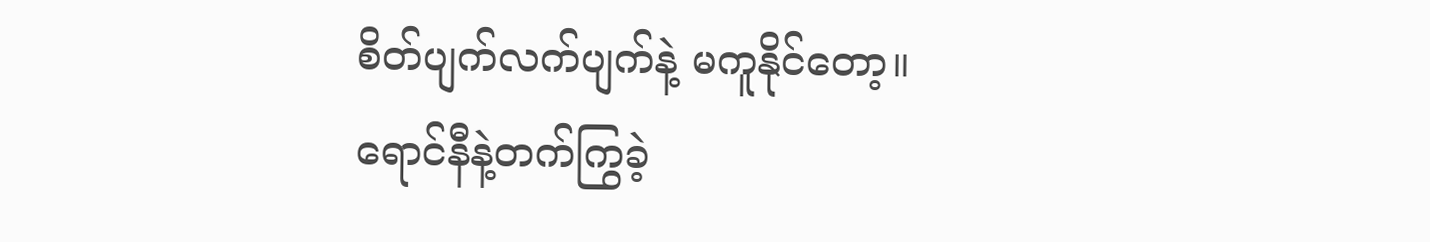စိတ်ပျက်လက်ပျက်နဲ့ မကူနိုင်တော့။
ရောင်နီနဲ့တက်ကြွခဲ့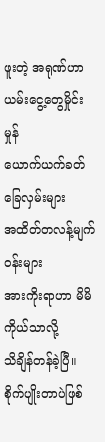ဖူးတဲ့ အရုဏ်ဟာ
ယမ်းငွေ့တွေမှိုင်းမှုန်
ယောက်ယက်ခတ်ခြေလှမ်းများ
အထိတ်တလန့်မျက်ဝန်းများ
အားကိုးရာဟာ မိမိကိုယ်သာလို့
သိချိန်တန်ခဲ့ပြီ။
စိုက်ပျိုးတာပဲဖြစ်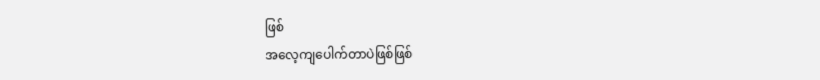ဖြစ်
အလေ့ကျပေါက်တာပဲဖြစ်ဖြစ်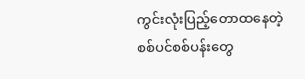ကွင်းလုံးပြည့်တောထနေတဲ့
စစ်ပင်စစ်ပန်းတွေ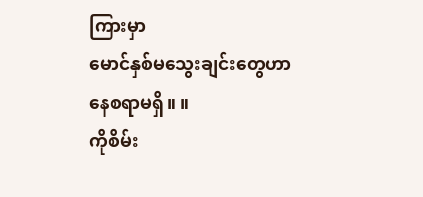ကြားမှာ
မောင်နှစ်မသွေးချင်းတွေဟာ
နေစရာမရှိ။ ။
ကိုစိမ်း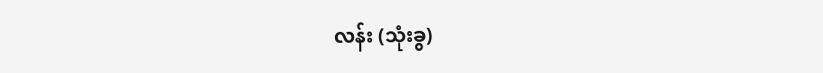လန်း (သုံးခွ)